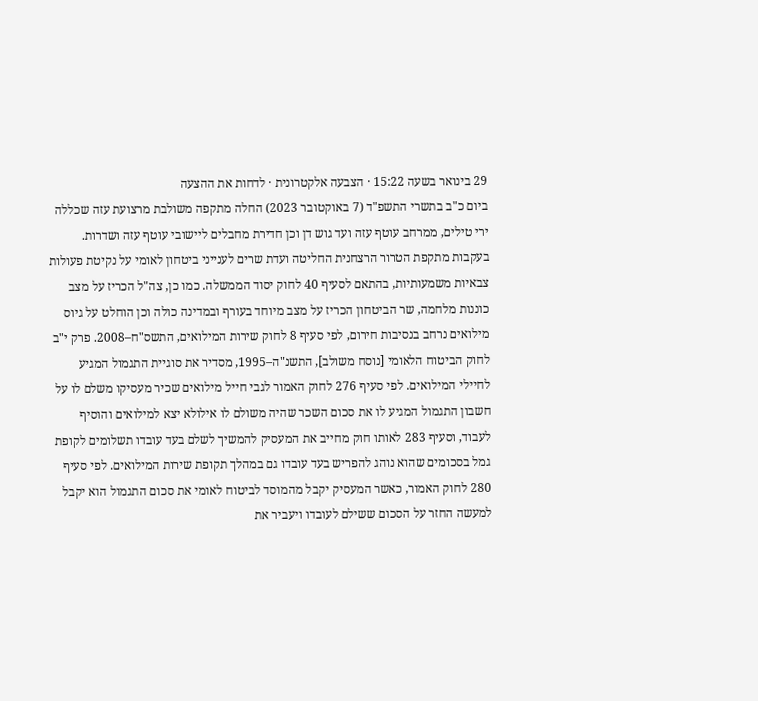29 בינואר בשעה 15:22 · הצבעה אלקטרונית · לדחות את ההצעה
ביום כ"ב בתשרי התשפ"ד (7 באוקטובר 2023) החלה מתקפה משולבת מרצועת עזה שכללה ירי טילים, ממרחב עוטף עזה ועד גוש דן וכן חדירת מחבלים ליישובי עוטף עזה ושדרות. בעקבות מתקפת הטרור הרצחנית החליטה ועדת שרים לענייני ביטחון לאומי על נקיטת פעולות צבאיות משמעותיות, בהתאם לסעיף 40 לחוק יסוד הממשלה. כמו כן, צה"ל הכריז על מצב כוננות מלחמה, שר הביטחון הכריז על מצב מיוחד בעורף ובמדינה כולה וכן הוחלט על גיוס מילואים נרחב בנסיבות חירום, לפי סעיף 8 לחוק שירות המילואים, התשס"ח–2008. פרק י"ב לחוק הביטוח הלאומי [נוסח משולב], התשנ"ה–1995, מסדיר את סוגיית התגמול המגיע לחיילי המילואים. לפי סעיף 276 לחוק האמור לגבי חייל מילואים שכיר מעסיקו משלם לו על חשבון התגמול המגיע לו את סכום השכר שהיה משולם לו אילולא יצא למילואים והוסיף לעבוד, וסעיף 283 לאותו חוק מחייב את המעסיק להמשיך לשלם בעד עובדו תשלומים לקופת גמל בסכומים שהוא נוהג להפריש בעד עובדו גם במהלך תקופת שירות המילואים. לפי סעיף 280 לחוק האמור, כאשר המעסיק יקבל מהמוסד לביטוח לאומי את סכום התגמול הוא יקבל למעשה החזר על הסכום ששילם לעובדו ויעביר את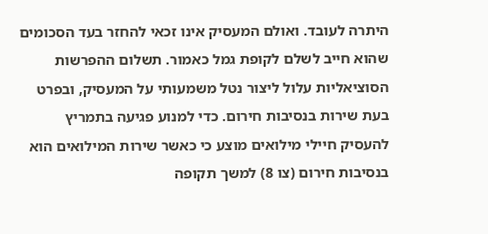היתרה לעובד. ואולם המעסיק אינו זכאי להחזר בעד הסכומים שהוא חייב לשלם לקופת גמל כאמור. תשלום ההפרשות הסוציאליות עלול ליצור נטל משמעותי על המעסיק, ובפרט בעת שירות בנסיבות חירום. כדי למנוע פגיעה בתמריץ להעסיק חיילי מילואים מוצע כי כאשר שירות המילואים הוא בנסיבות חירום (צו 8) למשך תקופה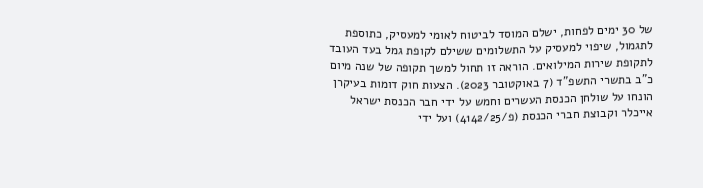של 30 ימים לפחות, ישלם המוסד לביטוח לאומי למעסיק, כתוספת לתגמול, שיפוי למעסיק על התשלומים ששילם לקופת גמל בעד העובד לתקופת שירות המילואים. הוראה זו תחול למשך תקופה של שנה מיום כ"ב בתשרי התשפ"ד (7 באוקטובר 2023). הצעות חוק דומות בעיקרן הונחו על שולחן הכנסת העשרים וחמש על ידי חבר הכנסת ישראל אייכלר וקבוצת חברי הכנסת (פ/4142/25) ועל ידי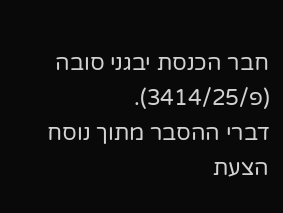חבר הכנסת יבגני סובה (פ/3414/25).
דברי ההסבר מתוך נוסח הצעת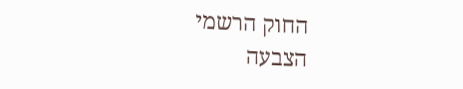החוק הרשמי
הצבעה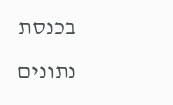בכנסת
נתונים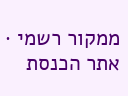ממקור רשמי · אתר הכנסת